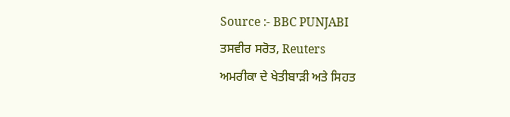Source :- BBC PUNJABI
ਤਸਵੀਰ ਸਰੋਤ, Reuters
ਅਮਰੀਕਾ ਦੇ ਖੇਤੀਬਾੜੀ ਅਤੇ ਸਿਹਤ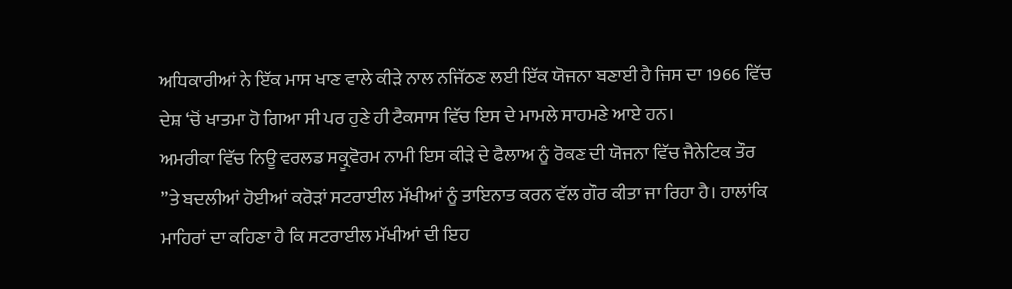ਅਧਿਕਾਰੀਆਂ ਨੇ ਇੱਕ ਮਾਸ ਖਾਣ ਵਾਲੇ ਕੀੜੇ ਨਾਲ ਨਜਿੱਠਣ ਲਈ ਇੱਕ ਯੋਜਨਾ ਬਣਾਈ ਹੈ ਜਿਸ ਦਾ 1966 ਵਿੱਚ ਦੇਸ਼ ‘ਚੋਂ ਖਾਤਮਾ ਹੋ ਗਿਆ ਸੀ ਪਰ ਹੁਣੇ ਹੀ ਟੈਕਸਾਸ ਵਿੱਚ ਇਸ ਦੇ ਮਾਮਲੇ ਸਾਹਮਣੇ ਆਏ ਹਨ।
ਅਮਰੀਕਾ ਵਿੱਚ ਨਿਊ ਵਰਲਡ ਸਕ੍ਰੂਵੋਰਮ ਨਾਮੀ ਇਸ ਕੀੜੇ ਦੇ ਫੈਲਾਅ ਨੂੰ ਰੋਕਣ ਦੀ ਯੋਜਨਾ ਵਿੱਚ ਜੈਨੇਟਿਕ ਤੌਰ ”ਤੇ ਬਦਲੀਆਂ ਹੋਈਆਂ ਕਰੋੜਾਂ ਸਟਰਾਈਲ ਮੱਖੀਆਂ ਨੂੰ ਤਾਇਨਾਤ ਕਰਨ ਵੱਲ ਗੌਰ ਕੀਤਾ ਜਾ ਰਿਹਾ ਹੈ। ਹਾਲਾਂਕਿ ਮਾਹਿਰਾਂ ਦਾ ਕਹਿਣਾ ਹੈ ਕਿ ਸਟਰਾਈਲ ਮੱਖੀਆਂ ਦੀ ਇਹ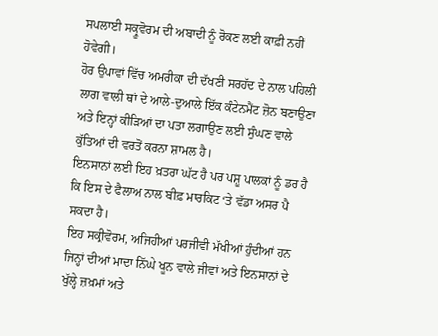ਸਪਲਾਈ ਸਕ੍ਰੂਵੋਰਮ ਦੀ ਅਬਾਦੀ ਨੂੰ ਰੋਕਣ ਲਈ ਕਾਫ਼ੀ ਨਹੀਂ ਹੋਵੇਗੀ।
ਹੋਰ ਉਪਾਵਾਂ ਵਿੱਚ ਅਮਰੀਕਾ ਦੀ ਦੱਖਣੀ ਸਰਹੱਦ ਦੇ ਨਾਲ ਪਹਿਲੀ ਲਾਗ ਵਾਲੀ ਥਾਂ ਦੇ ਆਲੇ-ਦੁਆਲੇ ਇੱਕ ਕੰਟੇਨਮੈਂਟ ਜ਼ੋਨ ਬਣਾਉਣਾ ਅਤੇ ਇਨ੍ਹਾਂ ਕੀੜਿਆਂ ਦਾ ਪਤਾ ਲਗਾਉਣ ਲਈ ਸੁੰਘਣ ਵਾਲੇ ਕੁੱਤਿਆਂ ਦੀ ਵਰਤੋਂ ਕਰਨਾ ਸ਼ਾਮਲ ਹੈ।
ਇਨਸਾਨਾਂ ਲਈ ਇਹ ਖ਼ਤਰਾ ਘੱਟ ਹੈ ਪਰ ਪਸ਼ੂ ਪਾਲਕਾਂ ਨੂੰ ਡਰ ਹੈ ਕਿ ਇਸ ਦੇ ਫੈਲਾਅ ਨਾਲ ਬੀਫ਼ ਮਾਰਕਿਟ ‘ਤੇ ਵੱਡਾ ਅਸਰ ਪੈ ਸਕਦਾ ਹੈ।
ਇਹ ਸਕ੍ਰੀਵੋਰਮ, ਅਜਿਹੀਆਂ ਪਰਜੀਵੀ ਮੱਖੀਆਂ ਹੁੰਦੀਆਂ ਹਨ ਜਿਨ੍ਹਾਂ ਦੀਆਂ ਮਾਦਾ ਨਿੱਘੇ ਖੂਨ ਵਾਲੇ ਜੀਵਾਂ ਅਤੇ ਇਨਸਾਨਾਂ ਦੇ ਖੁੱਲ੍ਹੇ ਜ਼ਖ਼ਮਾਂ ਅਤੇ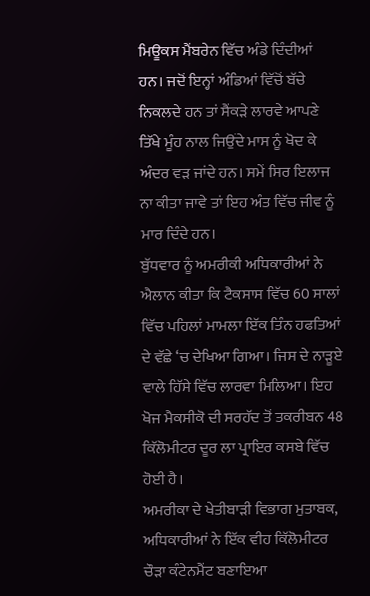ਮਿਊਕਸ ਮੈਂਬਰੇਨ ਵਿੱਚ ਅੰਡੇ ਦਿੰਦੀਆਂ ਹਨ। ਜਦੋਂ ਇਨ੍ਹਾਂ ਅੰਡਿਆਂ ਵਿੱਚੋਂ ਬੱਚੇ ਨਿਕਲਦੇ ਹਨ ਤਾਂ ਸੈਂਕੜੇ ਲਾਰਵੇ ਆਪਣੇ ਤਿੱਖੇ ਮੂੰਹ ਨਾਲ ਜਿਉਂਦੇ ਮਾਸ ਨੂੰ ਖੋਦ ਕੇ ਅੰਦਰ ਵੜ ਜਾਂਦੇ ਹਨ। ਸਮੇਂ ਸਿਰ ਇਲਾਜ ਨਾ ਕੀਤਾ ਜਾਵੇ ਤਾਂ ਇਹ ਅੰਤ ਵਿੱਚ ਜੀਵ ਨੂੰ ਮਾਰ ਦਿੰਦੇ ਹਨ।
ਬੁੱਧਵਾਰ ਨੂੰ ਅਮਰੀਕੀ ਅਧਿਕਾਰੀਆਂ ਨੇ ਐਲਾਨ ਕੀਤਾ ਕਿ ਟੈਕਸਾਸ ਵਿੱਚ 60 ਸਾਲਾਂ ਵਿੱਚ ਪਹਿਲਾਂ ਮਾਮਲਾ ਇੱਕ ਤਿੰਨ ਹਫਤਿਆਂ ਦੇ ਵੱਛੇ ‘ਚ ਦੇਖਿਆ ਗਿਆ। ਜਿਸ ਦੇ ਨਾੜੂਏ ਵਾਲੇ ਹਿੱਸੇ ਵਿੱਚ ਲਾਰਵਾ ਮਿਲਿਆ। ਇਹ ਖੋਜ ਮੈਕਸੀਕੋ ਦੀ ਸਰਹੱਦ ਤੋਂ ਤਕਰੀਬਨ 48 ਕਿੱਲੋਮੀਟਰ ਦੂਰ ਲਾ ਪ੍ਰਾਇਰ ਕਸਬੇ ਵਿੱਚ ਹੋਈ ਹੈ।
ਅਮਰੀਕਾ ਦੇ ਖੇਤੀਬਾੜੀ ਵਿਭਾਗ ਮੁਤਾਬਕ, ਅਧਿਕਾਰੀਆਂ ਨੇ ਇੱਕ ਵੀਹ ਕਿੱਲੋਮੀਟਰ ਚੌੜਾ ਕੰਟੇਨਮੈਂਟ ਬਣਾਇਆ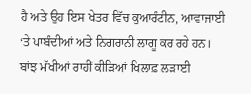ਹੈ ਅਤੇ ਉਹ ਇਸ ਖੇਤਰ ਵਿੱਚ ਕੁਆਰੰਟੀਨ, ਆਵਾਜਾਈ ‘ਤੇ ਪਾਬੰਦੀਆਂ ਅਤੇ ਨਿਗਰਾਨੀ ਲਾਗੂ ਕਰ ਰਹੇ ਹਨ।
ਬਾਂਝ ਮੱਖੀਆਂ ਰਾਹੀਂ ਕੀੜਿਆਂ ਖਿਲਾਫ਼ ਲੜਾਈ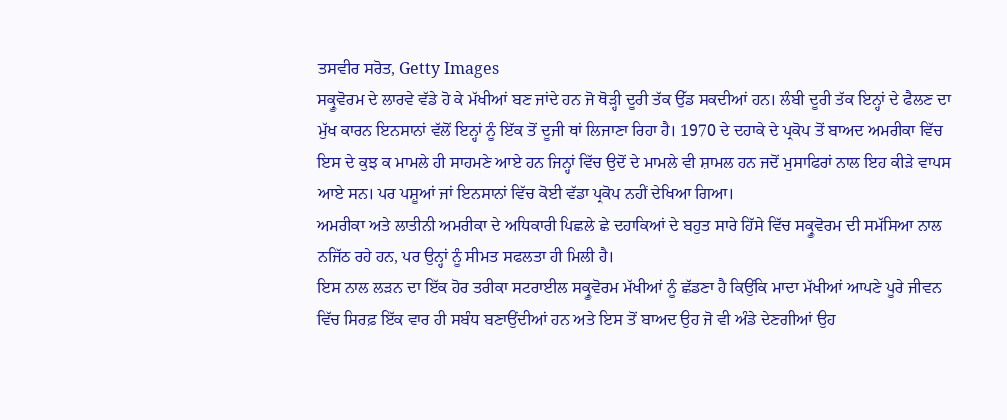ਤਸਵੀਰ ਸਰੋਤ, Getty Images
ਸਕ੍ਰੂਵੋਰਮ ਦੇ ਲਾਰਵੇ ਵੱਡੇ ਹੋ ਕੇ ਮੱਖੀਆਂ ਬਣ ਜਾਂਦੇ ਹਨ ਜੋ ਥੋੜ੍ਹੀ ਦੂਰੀ ਤੱਕ ਉੱਡ ਸਕਦੀਆਂ ਹਨ। ਲੰਬੀ ਦੂਰੀ ਤੱਕ ਇਨ੍ਹਾਂ ਦੇ ਫੈਲਣ ਦਾ ਮੁੱਖ ਕਾਰਨ ਇਨਸਾਨਾਂ ਵੱਲੋਂ ਇਨ੍ਹਾਂ ਨੂੰ ਇੱਕ ਤੋਂ ਦੂਜੀ ਥਾਂ ਲਿਜਾਣਾ ਰਿਹਾ ਹੈ। 1970 ਦੇ ਦਹਾਕੇ ਦੇ ਪ੍ਰਕੋਪ ਤੋਂ ਬਾਅਦ ਅਮਰੀਕਾ ਵਿੱਚ ਇਸ ਦੇ ਕੁਝ ਕ ਮਾਮਲੇ ਹੀ ਸਾਹਮਣੇ ਆਏ ਹਨ ਜਿਨ੍ਹਾਂ ਵਿੱਚ ਉਦੋਂ ਦੇ ਮਾਮਲੇ ਵੀ ਸ਼ਾਮਲ ਹਨ ਜਦੋਂ ਮੁਸਾਫਿਰਾਂ ਨਾਲ ਇਹ ਕੀੜੇ ਵਾਪਸ ਆਏ ਸਨ। ਪਰ ਪਸ਼ੂਆਂ ਜਾਂ ਇਨਸਾਨਾਂ ਵਿੱਚ ਕੋਈ ਵੱਡਾ ਪ੍ਰਕੋਪ ਨਹੀਂ ਦੇਖਿਆ ਗਿਆ।
ਅਮਰੀਕਾ ਅਤੇ ਲਾਤੀਨੀ ਅਮਰੀਕਾ ਦੇ ਅਧਿਕਾਰੀ ਪਿਛਲੇ ਛੇ ਦਹਾਕਿਆਂ ਦੇ ਬਹੁਤ ਸਾਰੇ ਹਿੱਸੇ ਵਿੱਚ ਸਕ੍ਰੂਵੋਰਮ ਦੀ ਸਮੱਸਿਆ ਨਾਲ ਨਜਿੱਠ ਰਹੇ ਹਨ, ਪਰ ਉਨ੍ਹਾਂ ਨੂੰ ਸੀਮਤ ਸਫਲਤਾ ਹੀ ਮਿਲੀ ਹੈ।
ਇਸ ਨਾਲ ਲੜਨ ਦਾ ਇੱਕ ਹੋਰ ਤਰੀਕਾ ਸਟਰਾਈਲ ਸਕ੍ਰੂਵੋਰਮ ਮੱਖੀਆਂ ਨੂੰ ਛੱਡਣਾ ਹੈ ਕਿਉਂਕਿ ਮਾਦਾ ਮੱਖੀਆਂ ਆਪਣੇ ਪੂਰੇ ਜੀਵਨ ਵਿੱਚ ਸਿਰਫ਼ ਇੱਕ ਵਾਰ ਹੀ ਸਬੰਧ ਬਣਾਉਂਦੀਆਂ ਹਨ ਅਤੇ ਇਸ ਤੋਂ ਬਾਅਦ ਉਹ ਜੋ ਵੀ ਅੰਡੇ ਦੇਣਗੀਆਂ ਉਹ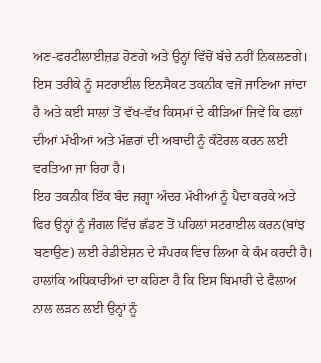ਅਣ-ਫਰਟੀਲਾਈਜ਼ਡ ਹੋਣਗੇ ਅਤੇ ਉਨ੍ਹਾਂ ਵਿੱਚੋਂ ਬੱਚੇ ਨਹੀਂ ਨਿਕਲਣਗੇ।
ਇਸ ਤਰੀਕੇ ਨੂੰ ਸਟਰਾਈਲ ਇਨਸੈਕਟ ਤਕਨੀਕ ਵਜੋਂ ਜਾਣਿਆ ਜਾਂਦਾ ਹੈ ਅਤੇ ਕਈ ਸਾਲਾਂ ਤੋਂ ਵੱਖ-ਵੱਖ ਕਿਸਮਾਂ ਦੇ ਕੀੜਿਆਂ ਜਿਵੇਂ ਕਿ ਫਲਾਂ ਦੀਆਂ ਮੱਖੀਆਂ ਅਤੇ ਮੱਛਰਾਂ ਦੀ ਅਬਾਦੀ ਨੂੰ ਕੰਟੋਰਲ ਕਰਨ ਲਈ ਵਰਤਿਆ ਜਾ ਰਿਹਾ ਹੈ।
ਇਹ ਤਕਨੀਕ ਇੱਕ ਬੰਦ ਜਗ੍ਹਾ ਅੰਦਰ ਮੱਖੀਆਂ ਨੂੰ ਪੈਦਾ ਕਰਕੇ ਅਤੇ ਫਿਰ ਉਨ੍ਹਾਂ ਨੂੰ ਜੰਗਲ ਵਿੱਚ ਛੱਡਣ ਤੋਂ ਪਹਿਲਾਂ ਸਟਰਾਈਲ ਕਰਨ(ਬਾਂਝ ਬਣਾਉਣ) ਲਈ ਰੇਡੀਏਸ਼ਨ ਦੇ ਸੰਪਰਕ ਵਿਚ ਲਿਆ ਕੇ ਕੰਮ ਕਰਦੀ ਹੈ।
ਹਾਲਾਂਕਿ ਅਧਿਕਾਰੀਆਂ ਦਾ ਕਹਿਣਾ ਹੈ ਕਿ ਇਸ ਬਿਮਾਰੀ ਦੇ ਫੈਲਾਅ ਨਾਲ ਲੜਨ ਲਈ ਉਨ੍ਹਾਂ ਨੂੰ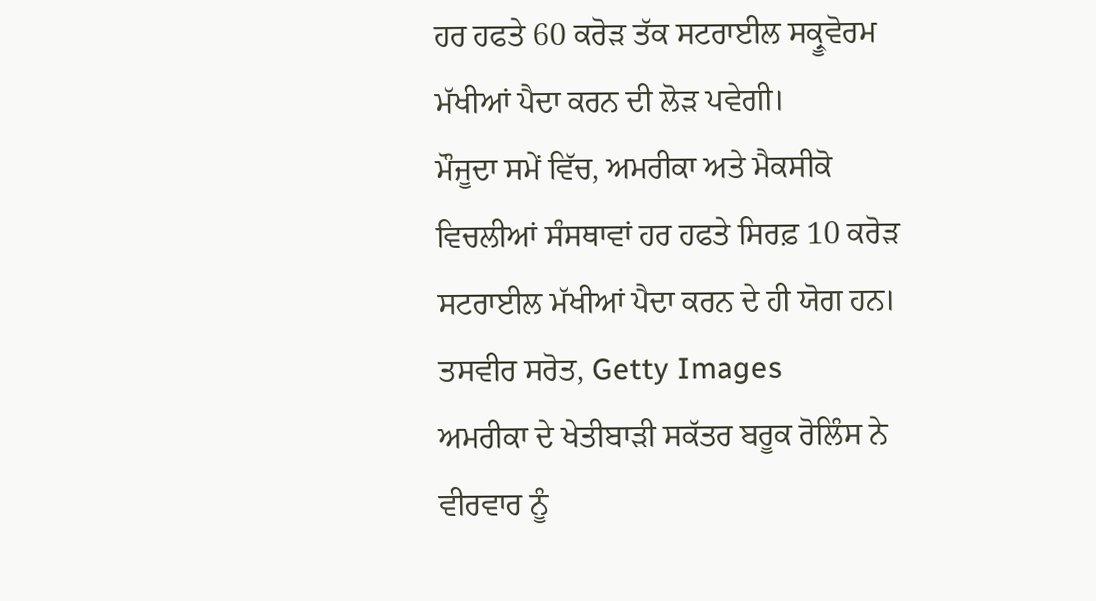ਹਰ ਹਫਤੇ 60 ਕਰੋੜ ਤੱਕ ਸਟਰਾਈਲ ਸਕ੍ਰੂਵੋਰਮ ਮੱਖੀਆਂ ਪੈਦਾ ਕਰਨ ਦੀ ਲੋੜ ਪਵੇਗੀ।
ਮੌਜੂਦਾ ਸਮੇਂ ਵਿੱਚ, ਅਮਰੀਕਾ ਅਤੇ ਮੈਕਸੀਕੋ ਵਿਚਲੀਆਂ ਸੰਸਥਾਵਾਂ ਹਰ ਹਫਤੇ ਸਿਰਫ਼ 10 ਕਰੋੜ ਸਟਰਾਈਲ ਮੱਖੀਆਂ ਪੈਦਾ ਕਰਨ ਦੇ ਹੀ ਯੋਗ ਹਨ।
ਤਸਵੀਰ ਸਰੋਤ, Getty Images
ਅਮਰੀਕਾ ਦੇ ਖੇਤੀਬਾੜੀ ਸਕੱਤਰ ਬਰੂਕ ਰੋਲਿੰਸ ਨੇ ਵੀਰਵਾਰ ਨੂੰ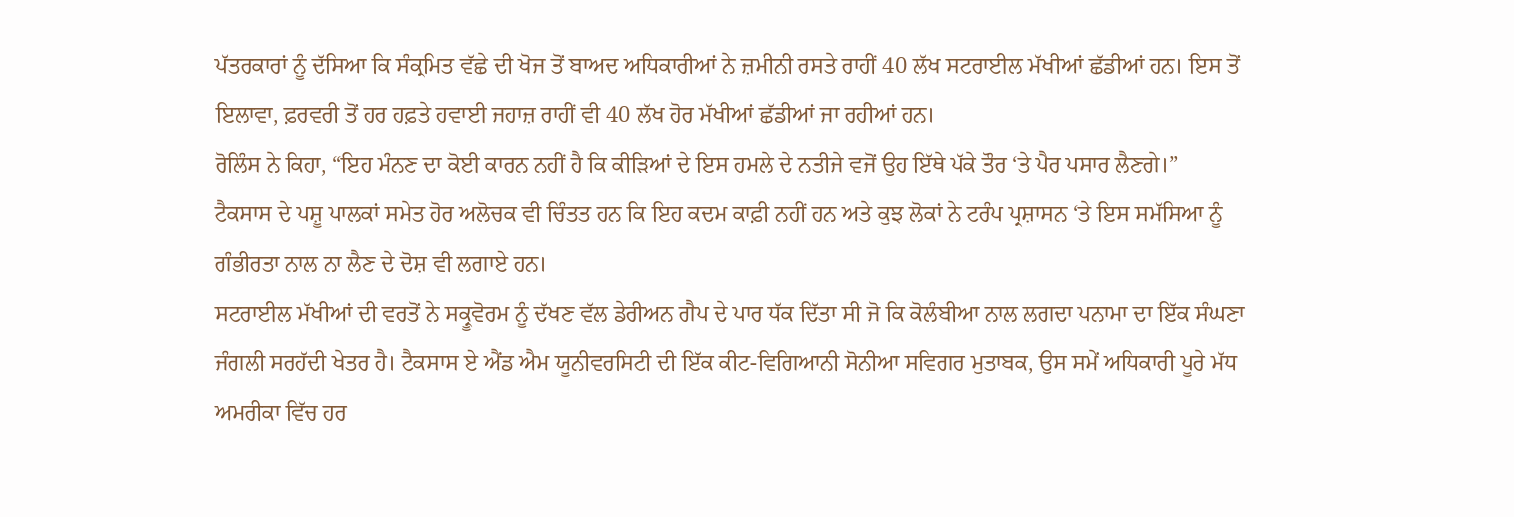ਪੱਤਰਕਾਰਾਂ ਨੂੰ ਦੱਸਿਆ ਕਿ ਸੰਕ੍ਰਮਿਤ ਵੱਛੇ ਦੀ ਖੋਜ ਤੋਂ ਬਾਅਦ ਅਧਿਕਾਰੀਆਂ ਨੇ ਜ਼ਮੀਨੀ ਰਸਤੇ ਰਾਹੀਂ 40 ਲੱਖ ਸਟਰਾਈਲ ਮੱਖੀਆਂ ਛੱਡੀਆਂ ਹਨ। ਇਸ ਤੋਂ ਇਲਾਵਾ, ਫ਼ਰਵਰੀ ਤੋਂ ਹਰ ਹਫ਼ਤੇ ਹਵਾਈ ਜਹਾਜ਼ ਰਾਹੀਂ ਵੀ 40 ਲੱਖ ਹੋਰ ਮੱਖੀਆਂ ਛੱਡੀਆਂ ਜਾ ਰਹੀਆਂ ਹਨ।
ਰੋਲਿੰਸ ਨੇ ਕਿਹਾ, “ਇਹ ਮੰਨਣ ਦਾ ਕੋਈ ਕਾਰਨ ਨਹੀਂ ਹੈ ਕਿ ਕੀੜਿਆਂ ਦੇ ਇਸ ਹਮਲੇ ਦੇ ਨਤੀਜੇ ਵਜੋਂ ਉਹ ਇੱਥੇ ਪੱਕੇ ਤੌਰ ‘ਤੇ ਪੈਰ ਪਸਾਰ ਲੈਣਗੇ।”
ਟੈਕਸਾਸ ਦੇ ਪਸ਼ੂ ਪਾਲਕਾਂ ਸਮੇਤ ਹੋਰ ਅਲੋਚਕ ਵੀ ਚਿੰਤਤ ਹਨ ਕਿ ਇਹ ਕਦਮ ਕਾਫ਼ੀ ਨਹੀਂ ਹਨ ਅਤੇ ਕੁਝ ਲੋਕਾਂ ਨੇ ਟਰੰਪ ਪ੍ਰਸ਼ਾਸਨ ‘ਤੇ ਇਸ ਸਮੱਸਿਆ ਨੂੰ ਗੰਭੀਰਤਾ ਨਾਲ ਨਾ ਲੈਣ ਦੇ ਦੋਸ਼ ਵੀ ਲਗਾਏ ਹਨ।
ਸਟਰਾਈਲ ਮੱਖੀਆਂ ਦੀ ਵਰਤੋਂ ਨੇ ਸਕ੍ਰੂਵੋਰਮ ਨੂੰ ਦੱਖਣ ਵੱਲ ਡੇਰੀਅਨ ਗੈਪ ਦੇ ਪਾਰ ਧੱਕ ਦਿੱਤਾ ਸੀ ਜੋ ਕਿ ਕੋਲੰਬੀਆ ਨਾਲ ਲਗਦਾ ਪਨਾਮਾ ਦਾ ਇੱਕ ਸੰਘਣਾ ਜੰਗਲੀ ਸਰਹੱਦੀ ਖੇਤਰ ਹੈ। ਟੈਕਸਾਸ ਏ ਐਂਡ ਐਮ ਯੂਨੀਵਰਸਿਟੀ ਦੀ ਇੱਕ ਕੀਟ-ਵਿਗਿਆਨੀ ਸੋਨੀਆ ਸਵਿਗਰ ਮੁਤਾਬਕ, ਉਸ ਸਮੇਂ ਅਧਿਕਾਰੀ ਪੂਰੇ ਮੱਧ ਅਮਰੀਕਾ ਵਿੱਚ ਹਰ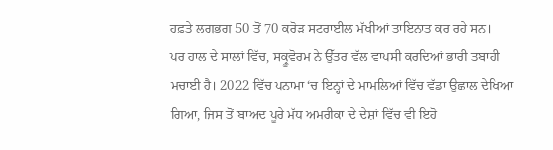ਹਫ਼ਤੇ ਲਗਭਗ 50 ਤੋਂ 70 ਕਰੋੜ ਸਟਰਾਈਲ ਮੱਖੀਆਂ ਤਾਇਨਾਤ ਕਰ ਰਹੇ ਸਨ।
ਪਰ ਹਾਲ ਦੇ ਸਾਲਾਂ ਵਿੱਚ, ਸਕ੍ਰੂਵੋਰਮ ਨੇ ਉੱਤਰ ਵੱਲ ਵਾਪਸੀ ਕਰਦਿਆਂ ਭਾਰੀ ਤਬਾਹੀ ਮਚਾਈ ਹੈ। 2022 ਵਿੱਚ ਪਨਾਮਾ ‘ਚ ਇਨ੍ਹਾਂ ਦੇ ਮਾਮਲਿਆਂ ਵਿੱਚ ਵੱਡਾ ਉਛਾਲ ਦੇਖਿਆ ਗਿਆ, ਜਿਸ ਤੋਂ ਬਾਅਦ ਪੂਰੇ ਮੱਧ ਅਮਰੀਕਾ ਦੇ ਦੇਸ਼ਾਂ ਵਿੱਚ ਵੀ ਇਹੋ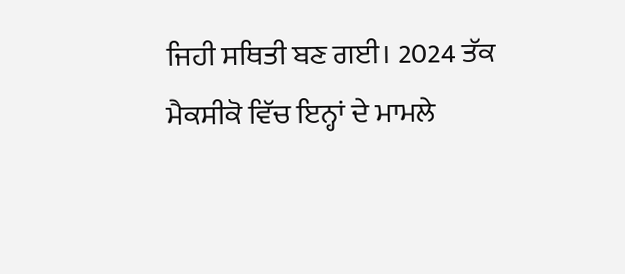ਜਿਹੀ ਸਥਿਤੀ ਬਣ ਗਈ। 2024 ਤੱਕ ਮੈਕਸੀਕੋ ਵਿੱਚ ਇਨ੍ਹਾਂ ਦੇ ਮਾਮਲੇ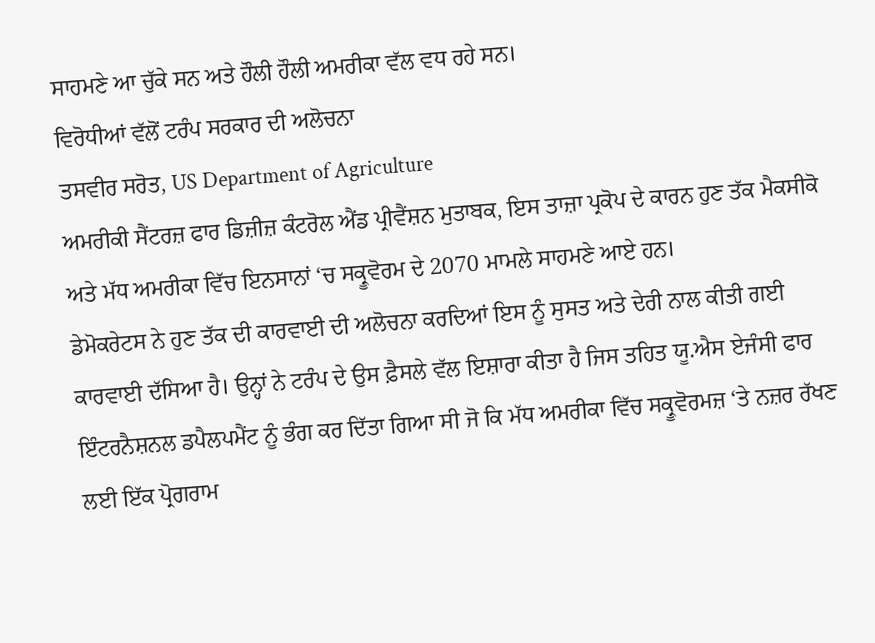ਸਾਹਮਣੇ ਆ ਚੁੱਕੇ ਸਨ ਅਤੇ ਹੌਲੀ ਹੌਲੀ ਅਮਰੀਕਾ ਵੱਲ ਵਧ ਰਹੇ ਸਨ।
ਵਿਰੋਧੀਆਂ ਵੱਲੋਂ ਟਰੰਪ ਸਰਕਾਰ ਦੀ ਅਲੋਚਨਾ
ਤਸਵੀਰ ਸਰੋਤ, US Department of Agriculture
ਅਮਰੀਕੀ ਸੈਂਟਰਜ਼ ਫਾਰ ਡਿਜ਼ੀਜ਼ ਕੰਟਰੋਲ ਐਂਡ ਪ੍ਰੀਵੈਂਸ਼ਨ ਮੁਤਾਬਕ, ਇਸ ਤਾਜ਼ਾ ਪ੍ਰਕੋਪ ਦੇ ਕਾਰਨ ਹੁਣ ਤੱਕ ਮੈਕਸੀਕੋ ਅਤੇ ਮੱਧ ਅਮਰੀਕਾ ਵਿੱਚ ਇਨਸਾਨਾਂ ‘ਚ ਸਕ੍ਰੂਵੋਰਮ ਦੇ 2070 ਮਾਮਲੇ ਸਾਹਮਣੇ ਆਏ ਹਨ।
ਡੇਮੋਕਰੇਟਸ ਨੇ ਹੁਣ ਤੱਕ ਦੀ ਕਾਰਵਾਈ ਦੀ ਅਲੋਚਨਾ ਕਰਦਿਆਂ ਇਸ ਨੂੰ ਸੁਸਤ ਅਤੇ ਦੇਰੀ ਨਾਲ ਕੀਤੀ ਗਈ ਕਾਰਵਾਈ ਦੱਸਿਆ ਹੈ। ਉਨ੍ਹਾਂ ਨੇ ਟਰੰਪ ਦੇ ਉਸ ਫ਼ੈਸਲੇ ਵੱਲ ਇਸ਼ਾਰਾ ਕੀਤਾ ਹੈ ਜਿਸ ਤਹਿਤ ਯੂ.ਐਸ ਏਜੰਸੀ ਫਾਰ ਇੰਟਰਨੈਸ਼ਨਲ ਡਪੈਲਪਮੈਂਟ ਨੂੰ ਭੰਗ ਕਰ ਦਿੱਤਾ ਗਿਆ ਸੀ ਜੋ ਕਿ ਮੱਧ ਅਮਰੀਕਾ ਵਿੱਚ ਸਕ੍ਰੂਵੋਰਮਜ਼ ‘ਤੇ ਨਜ਼ਰ ਰੱਖਣ ਲਈ ਇੱਕ ਪ੍ਰੋਗਰਾਮ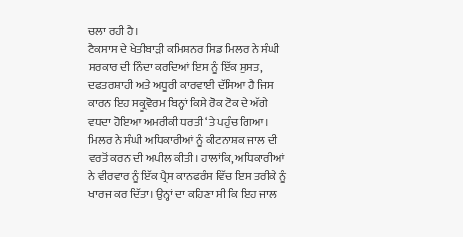ਚਲਾ ਰਹੀ ਹੈ।
ਟੈਕਸਾਸ ਦੇ ਖੇਤੀਬਾੜੀ ਕਮਿਸ਼ਨਰ ਸਿਡ ਮਿਲਰ ਨੇ ਸੰਘੀ ਸਰਕਾਰ ਦੀ ਨਿੰਦਾ ਕਰਦਿਆਂ ਇਸ ਨੂੰ ਇੱਕ ਸੁਸਤ, ਦਫਤਰਸ਼ਾਹੀ ਅਤੇ ਅਧੂਰੀ ਕਾਰਵਾਈ ਦੱਸਿਆ ਹੈ ਜਿਸ ਕਾਰਨ ਇਹ ਸਕ੍ਰੂਵੋਰਮ ਬਿਨ੍ਹਾਂ ਕਿਸੇ ਰੋਕ ਟੋਕ ਦੇ ਅੱਗੇ ਵਧਦਾ ਹੋਇਆ ਅਮਰੀਕੀ ਧਰਤੀ ‘ਤੇ ਪਹੁੰਚ ਗਿਆ।
ਮਿਲਰ ਨੇ ਸੰਘੀ ਅਧਿਕਾਰੀਆਂ ਨੂੰ ਕੀਟਨਾਸ਼ਕ ਜਾਲ ਦੀ ਵਰਤੋਂ ਕਰਨ ਦੀ ਅਪੀਲ ਕੀਤੀ। ਹਾਲਾਂਕਿ, ਅਧਿਕਾਰੀਆਂ ਨੇ ਵੀਰਵਾਰ ਨੂੰ ਇੱਕ ਪ੍ਰੈਸ ਕਾਨਫਰੰਸ ਵਿੱਚ ਇਸ ਤਰੀਕੇ ਨੂੰ ਖਾਰਜ ਕਰ ਦਿੱਤਾ। ਉਨ੍ਹਾਂ ਦਾ ਕਹਿਣਾ ਸੀ ਕਿ ਇਹ ਜਾਲ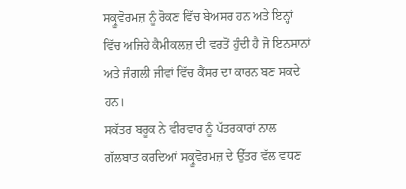ਸਕ੍ਰੂਵੋਰਮਜ਼ ਨੂੰ ਰੋਕਣ ਵਿੱਚ ਬੇਅਸਰ ਹਨ ਅਤੇ ਇਨ੍ਹਾਂ ਵਿੱਚ ਅਜਿਹੇ ਕੈਮੀਕਲਜ਼ ਦੀ ਵਰਤੋਂ ਹੁੰਦੀ ਹੈ ਜੋ ਇਨਸਾਨਾਂ ਅਤੇ ਜੰਗਲੀ ਜੀਵਾਂ ਵਿੱਚ ਕੈਂਸਰ ਦਾ ਕਾਰਨ ਬਣ ਸਕਦੇ ਹਨ।
ਸਕੱਤਰ ਬਰੂਕ ਨੇ ਵੀਰਵਾਰ ਨੂੰ ਪੱਤਰਕਾਰਾਂ ਨਾਲ ਗੱਲਬਾਤ ਕਰਦਿਆਂ ਸਕ੍ਰੂਵੋਰਮਜ਼ ਦੇ ਉੱਤਰ ਵੱਲ ਵਧਣ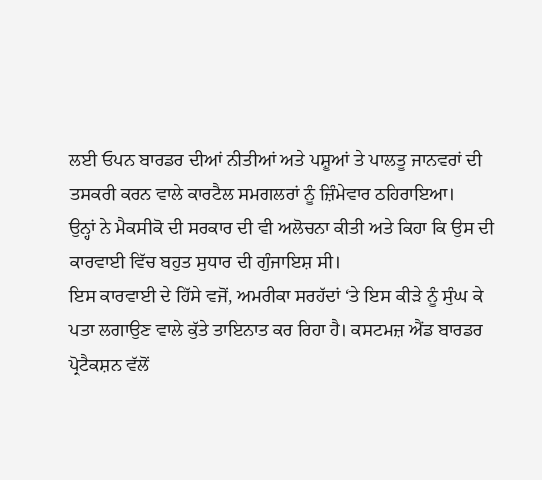ਲਈ ਓਪਨ ਬਾਰਡਰ ਦੀਆਂ ਨੀਤੀਆਂ ਅਤੇ ਪਸ਼ੂਆਂ ਤੇ ਪਾਲਤੂ ਜਾਨਵਰਾਂ ਦੀ ਤਸਕਰੀ ਕਰਨ ਵਾਲੇ ਕਾਰਟੈਲ ਸਮਗਲਰਾਂ ਨੂੰ ਜ਼ਿੰਮੇਵਾਰ ਠਹਿਰਾਇਆ।
ਉਨ੍ਹਾਂ ਨੇ ਮੈਕਸੀਕੋ ਦੀ ਸਰਕਾਰ ਦੀ ਵੀ ਅਲੋਚਨਾ ਕੀਤੀ ਅਤੇ ਕਿਹਾ ਕਿ ਉਸ ਦੀ ਕਾਰਵਾਈ ਵਿੱਚ ਬਹੁਤ ਸੁਧਾਰ ਦੀ ਗੁੰਜਾਇਸ਼ ਸੀ।
ਇਸ ਕਾਰਵਾਈ ਦੇ ਹਿੱਸੇ ਵਜੋਂ, ਅਮਰੀਕਾ ਸਰਹੱਦਾਂ ‘ਤੇ ਇਸ ਕੀੜੇ ਨੂੰ ਸੁੰਘ ਕੇ ਪਤਾ ਲਗਾਉਣ ਵਾਲੇ ਕੁੱਤੇ ਤਾਇਨਾਤ ਕਰ ਰਿਹਾ ਹੈ। ਕਸਟਮਜ਼ ਐਂਡ ਬਾਰਡਰ ਪ੍ਰੋਟੈਕਸ਼ਨ ਵੱਲੋਂ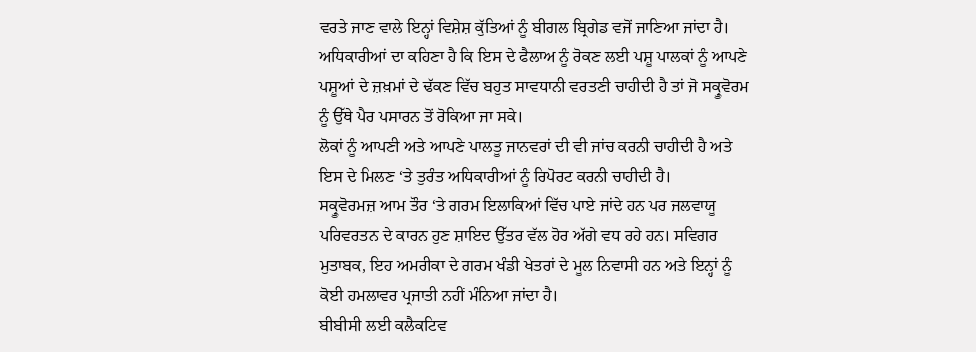ਵਰਤੇ ਜਾਣ ਵਾਲੇ ਇਨ੍ਹਾਂ ਵਿਸ਼ੇਸ਼ ਕੁੱਤਿਆਂ ਨੂੰ ਬੀਗਲ ਬ੍ਰਿਗੇਡ ਵਜੋਂ ਜਾਣਿਆ ਜਾਂਦਾ ਹੈ।
ਅਧਿਕਾਰੀਆਂ ਦਾ ਕਹਿਣਾ ਹੈ ਕਿ ਇਸ ਦੇ ਫੈਲਾਅ ਨੂੰ ਰੋਕਣ ਲਈ ਪਸ਼ੂ ਪਾਲਕਾਂ ਨੂੰ ਆਪਣੇ ਪਸ਼ੂਆਂ ਦੇ ਜ਼ਖ਼ਮਾਂ ਦੇ ਢੱਕਣ ਵਿੱਚ ਬਹੁਤ ਸਾਵਧਾਨੀ ਵਰਤਣੀ ਚਾਹੀਦੀ ਹੈ ਤਾਂ ਜੋ ਸਕ੍ਰੂਵੋਰਮ ਨੂੰ ਉੱਥੇ ਪੈਰ ਪਸਾਰਨ ਤੋਂ ਰੋਕਿਆ ਜਾ ਸਕੇ।
ਲੋਕਾਂ ਨੂੰ ਆਪਣੀ ਅਤੇ ਆਪਣੇ ਪਾਲਤੂ ਜਾਨਵਰਾਂ ਦੀ ਵੀ ਜਾਂਚ ਕਰਨੀ ਚਾਹੀਦੀ ਹੈ ਅਤੇ ਇਸ ਦੇ ਮਿਲਣ ‘ਤੇ ਤੁਰੰਤ ਅਧਿਕਾਰੀਆਂ ਨੂੰ ਰਿਪੋਰਟ ਕਰਨੀ ਚਾਹੀਦੀ ਹੈ।
ਸਕ੍ਰੂਵੋਰਮਜ਼ ਆਮ ਤੌਰ ‘ਤੇ ਗਰਮ ਇਲਾਕਿਆਂ ਵਿੱਚ ਪਾਏ ਜਾਂਦੇ ਹਨ ਪਰ ਜਲਵਾਯੂ ਪਰਿਵਰਤਨ ਦੇ ਕਾਰਨ ਹੁਣ ਸ਼ਾਇਦ ਉੱਤਰ ਵੱਲ ਹੋਰ ਅੱਗੇ ਵਧ ਰਹੇ ਹਨ। ਸਵਿਗਰ ਮੁਤਾਬਕ, ਇਹ ਅਮਰੀਕਾ ਦੇ ਗਰਮ ਖੰਡੀ ਖੇਤਰਾਂ ਦੇ ਮੂਲ ਨਿਵਾਸੀ ਹਨ ਅਤੇ ਇਨ੍ਹਾਂ ਨੂੰ ਕੋਈ ਹਮਲਾਵਰ ਪ੍ਰਜਾਤੀ ਨਹੀਂ ਮੰਨਿਆ ਜਾਂਦਾ ਹੈ।
ਬੀਬੀਸੀ ਲਈ ਕਲੈਕਟਿਵ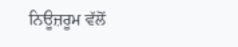ਨਿਊਜ਼ਰੂਮ ਵੱਲੋਂ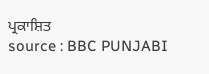ਪ੍ਰਕਾਸ਼ਿਤ
source : BBC PUNJABI